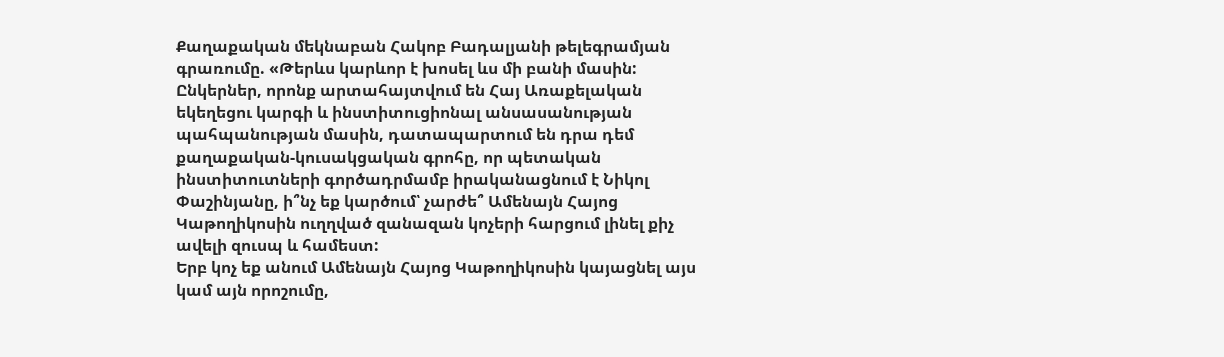Քաղաքական մեկնաբան Հակոբ Բադալյանի թելեգրամյան գրառումը. «Թերևս կարևոր է խոսել ևս մի բանի մասին:
Ընկերներ, որոնք արտահայտվում են Հայ Առաքելական եկեղեցու կարգի և ինստիտուցիոնալ անսասանության պահպանության մասին, դատապարտում են դրա դեմ քաղաքական-կուսակցական գրոհը, որ պետական ինստիտուտների գործադրմամբ իրականացնում է Նիկոլ Փաշինյանը, ի՞նչ եք կարծում՝ չարժե՞ Ամենայն Հայոց Կաթողիկոսին ուղղված զանազան կոչերի հարցում լինել քիչ ավելի զուսպ և համեստ:
Երբ կոչ եք անում Ամենայն Հայոց Կաթողիկոսին կայացնել այս կամ այն որոշումը,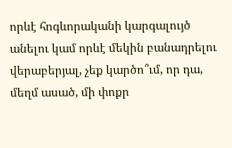որևէ հոգևորականի կարգալույծ անելու կամ որևէ մեկին բանադրելու վերաբերյալ, չեք կարծո՞ւմ, որ դա, մեղմ ասած, մի փոքր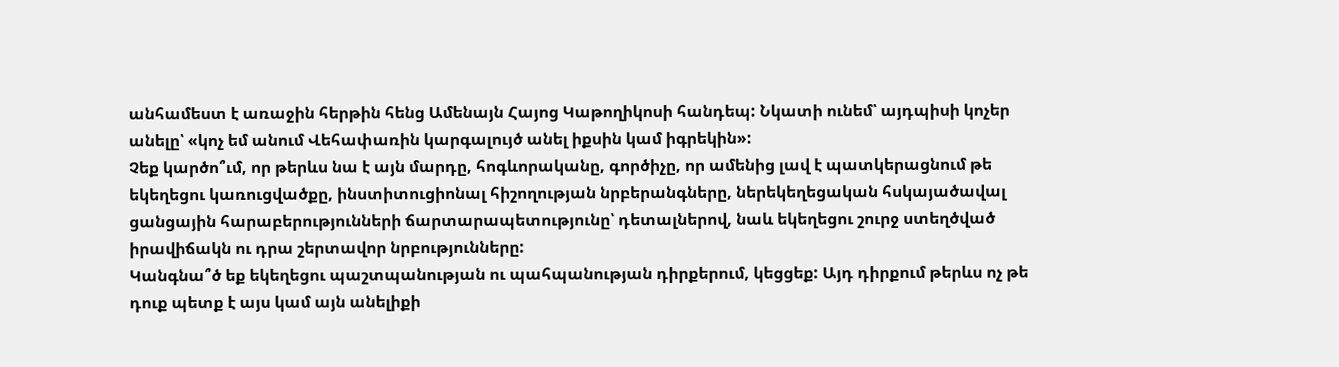անհամեստ է առաջին հերթին հենց Ամենայն Հայոց Կաթողիկոսի հանդեպ: Նկատի ունեմ՝ այդպիսի կոչեր անելը՝ «կոչ եմ անում Վեհափառին կարգալույծ անել իքսին կամ իգրեկին»:
Չեք կարծո՞ւմ, որ թերևս նա է այն մարդը, հոգևորականը, գործիչը, որ ամենից լավ է պատկերացնում թե եկեղեցու կառուցվածքը, ինստիտուցիոնալ հիշողության նրբերանգները, ներեկեղեցական հսկայածավալ ցանցային հարաբերությունների ճարտարապետությունը՝ դետալներով, նաև եկեղեցու շուրջ ստեղծված իրավիճակն ու դրա շերտավոր նրբությունները:
Կանգնա՞ծ եք եկեղեցու պաշտպանության ու պահպանության դիրքերում, կեցցեք: Այդ դիրքում թերևս ոչ թե դուք պետք է այս կամ այն անելիքի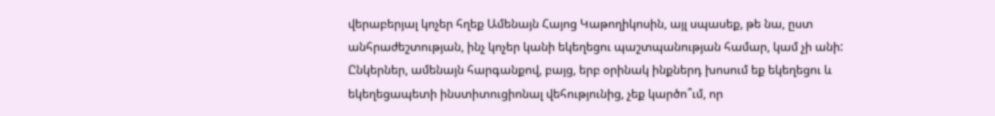վերաբերյալ կոչեր հղեք Ամենայն Հայոց Կաթողիկոսին, այլ սպասեք, թե նա, ըստ անհրաժեշտության, ինչ կոչեր կանի եկեղեցու պաշտպանության համար, կամ չի անի:
Ընկերներ, ամենայն հարգանքով, բայց, երբ օրինակ ինքներդ խոսում եք եկեղեցու և եկեղեցապետի ինստիտուցիոնալ վեհությունից, չեք կարծո՞ւմ, որ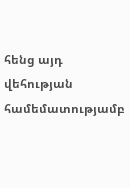հենց այդ վեհության համեմատությամբ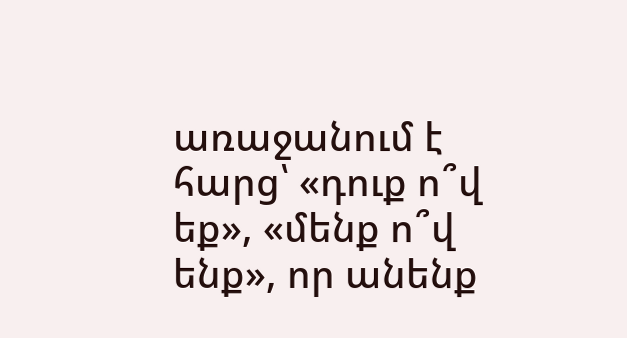առաջանում է հարց՝ «դուք ո՞վ եք», «մենք ո՞վ ենք», որ անենք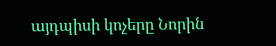այդպիսի կոչերը Նորին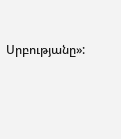Սրբությանը»: